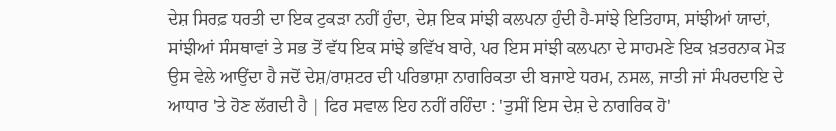ਦੇਸ਼ ਸਿਰਫ਼ ਧਰਤੀ ਦਾ ਇਕ ਟੁਕੜਾ ਨਹੀਂ ਹੁੰਦਾ, ਦੇਸ਼ ਇਕ ਸਾਂਝੀ ਕਲਪਨਾ ਹੁੰਦੀ ਹੈ-ਸਾਂਝੇ ਇਤਿਹਾਸ, ਸਾਂਝੀਆਂ ਯਾਦਾਂ, ਸਾਂਝੀਆਂ ਸੰਸਥਾਵਾਂ ਤੇ ਸਭ ਤੋਂ ਵੱਧ ਇਕ ਸਾਂਝੇ ਭਵਿੱਖ ਬਾਰੇ, ਪਰ ਇਸ ਸਾਂਝੀ ਕਲਪਨਾ ਦੇ ਸਾਹਮਣੇ ਇਕ ਖ਼ਤਰਨਾਕ ਮੋੜ ਉਸ ਵੇਲੇ ਆਉਂਦਾ ਹੈ ਜਦੋਂ ਦੇਸ਼/ਰਾਸ਼ਟਰ ਦੀ ਪਰਿਭਾਸ਼ਾ ਨਾਗਰਿਕਤਾ ਦੀ ਬਜਾਏ ਧਰਮ, ਨਸਲ, ਜਾਤੀ ਜਾਂ ਸੰਪਰਦਾਇ ਦੇ ਆਧਾਰ 'ਤੇ ਹੋਣ ਲੱਗਦੀ ਹੈ | ਫਿਰ ਸਵਾਲ ਇਹ ਨਹੀਂ ਰਹਿੰਦਾ : 'ਤੁਸੀਂ ਇਸ ਦੇਸ਼ ਦੇ ਨਾਗਰਿਕ ਹੋ'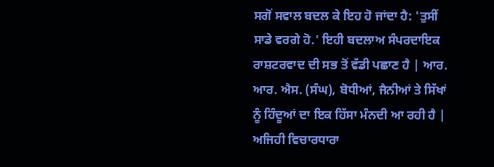ਸਗੋਂ ਸਵਾਲ ਬਦਲ ਕੇ ਇਹ ਹੋ ਜਾਂਦਾ ਹੈ: 'ਤੁਸੀਂ ਸਾਡੇ ਵਰਗੇ ਹੋ.' ਇਹੀ ਬਦਲਾਅ ਸੰਪਰਦਾਇਕ ਰਾਸ਼ਟਰਵਾਦ ਦੀ ਸਭ ਤੋਂ ਵੱਡੀ ਪਛਾਣ ਹੈ | ਆਰ. ਆਰ. ਐਸ. (ਸੰਘ), ਬੋਧੀਆਂ, ਜੈਨੀਆਂ ਤੇ ਸਿੱਖਾਂ ਨੂੰ ਹਿੰਦੂਆਂ ਦਾ ਇਕ ਹਿੱਸਾ ਮੰਨਦੀ ਆ ਰਹੀ ਹੈ | ਅਜਿਹੀ ਵਿਚਾਰਧਾਰਾ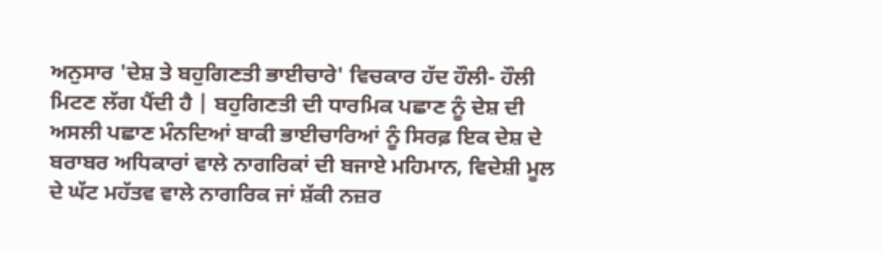ਅਨੁਸਾਰ 'ਦੇਸ਼ ਤੇ ਬਹੁਗਿਣਤੀ ਭਾਈਚਾਰੇ' ਵਿਚਕਾਰ ਹੱਦ ਹੌਲੀ- ਹੌਲੀ ਮਿਟਣ ਲੱਗ ਪੈਂਦੀ ਹੈ | ਬਹੁਗਿਣਤੀ ਦੀ ਧਾਰਮਿਕ ਪਛਾਣ ਨੂੰ ਦੇਸ਼ ਦੀ ਅਸਲੀ ਪਛਾਣ ਮੰਨਦਿਆਂ ਬਾਕੀ ਭਾਈਚਾਰਿਆਂ ਨੂੰ ਸਿਰਫ਼ ਇਕ ਦੇਸ਼ ਦੇ ਬਰਾਬਰ ਅਧਿਕਾਰਾਂ ਵਾਲੇ ਨਾਗਰਿਕਾਂ ਦੀ ਬਜਾਏ ਮਹਿਮਾਨ, ਵਿਦੇਸ਼ੀ ਮੂਲ ਦੇ ਘੱਟ ਮਹੱਤਵ ਵਾਲੇ ਨਾਗਰਿਕ ਜਾਂ ਸ਼ੱਕੀ ਨਜ਼ਰ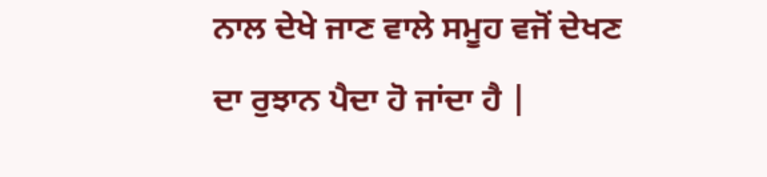ਨਾਲ ਦੇਖੇ ਜਾਣ ਵਾਲੇ ਸਮੂਹ ਵਜੋਂ ਦੇਖਣ ਦਾ ਰੁਝਾਨ ਪੈਦਾ ਹੋ ਜਾਂਦਾ ਹੈ |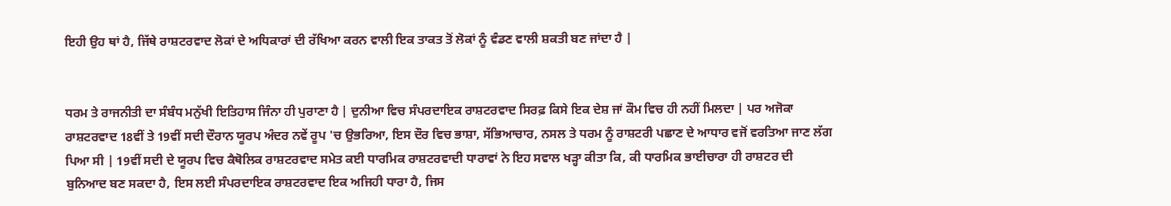ਇਹੀ ਉਹ ਥਾਂ ਹੈ, ਜਿੱਥੇ ਰਾਸ਼ਟਰਵਾਦ ਲੋਕਾਂ ਦੇ ਅਧਿਕਾਰਾਂ ਦੀ ਰੱਖਿਆ ਕਰਨ ਵਾਲੀ ਇਕ ਤਾਕਤ ਤੋਂ ਲੋਕਾਂ ਨੂੰ ਵੰਡਣ ਵਾਲੀ ਸ਼ਕਤੀ ਬਣ ਜਾਂਦਾ ਹੈ |


ਧਰਮ ਤੇ ਰਾਜਨੀਤੀ ਦਾ ਸੰਬੰਧ ਮਨੁੱਖੀ ਇਤਿਹਾਸ ਜਿੰਨਾ ਹੀ ਪੁਰਾਣਾ ਹੈ | ਦੁਨੀਆ ਵਿਚ ਸੰਪਰਦਾਇਕ ਰਾਸ਼ਟਰਵਾਦ ਸਿਰਫ਼ ਕਿਸੇ ਇਕ ਦੇਸ਼ ਜਾਂ ਕੌਮ ਵਿਚ ਹੀ ਨਹੀਂ ਮਿਲਦਾ | ਪਰ ਅਜੋਕਾ ਰਾਸ਼ਟਰਵਾਦ 18ਵੀਂ ਤੇ 19ਵੀਂ ਸਦੀ ਦੌਰਾਨ ਯੂਰਪ ਅੰਦਰ ਨਵੇਂ ਰੂਪ 'ਚ ਉਭਰਿਆ, ਇਸ ਦੌਰ ਵਿਚ ਭਾਸ਼ਾ, ਸੱਭਿਆਚਾਰ, ਨਸਲ ਤੇ ਧਰਮ ਨੂੰ ਰਾਸ਼ਟਰੀ ਪਛਾਣ ਦੇ ਆਧਾਰ ਵਜੋਂ ਵਰਤਿਆ ਜਾਣ ਲੱਗ ਪਿਆ ਸੀ | 19ਵੀਂ ਸਦੀ ਦੇ ਯੂਰਪ ਵਿਚ ਕੈਥੋਲਿਕ ਰਾਸ਼ਟਰਵਾਦ ਸਮੇਤ ਕਈ ਧਾਰਮਿਕ ਰਾਸ਼ਟਰਵਾਦੀ ਧਾਰਾਵਾਂ ਨੇ ਇਹ ਸਵਾਲ ਖੜ੍ਹਾ ਕੀਤਾ ਕਿ, ਕੀ ਧਾਰਮਿਕ ਭਾਈਚਾਰਾ ਹੀ ਰਾਸ਼ਟਰ ਦੀ ਬੁਨਿਆਦ ਬਣ ਸਕਦਾ ਹੈ, ਇਸ ਲਈ ਸੰਪਰਦਾਇਕ ਰਾਸ਼ਟਰਵਾਦ ਇਕ ਅਜਿਹੀ ਧਾਰਾ ਹੈ, ਜਿਸ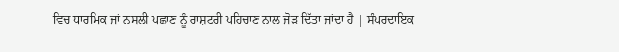ਵਿਚ ਧਾਰਮਿਕ ਜਾਂ ਨਸਲੀ ਪਛਾਣ ਨੂੰ ਰਾਸ਼ਟਰੀ ਪਹਿਚਾਣ ਨਾਲ ਜੋੜ ਦਿੱਤਾ ਜਾਂਦਾ ਹੈ | ਸੰਪਰਦਾਇਕ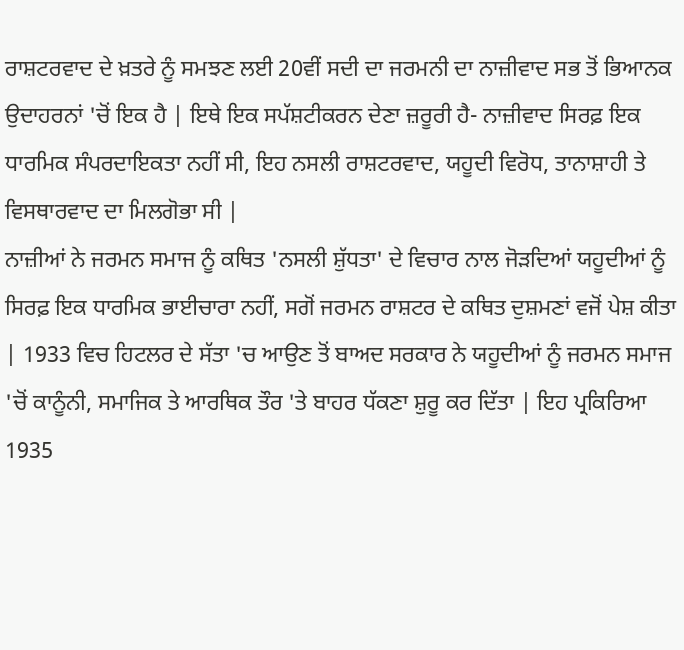ਰਾਸ਼ਟਰਵਾਦ ਦੇ ਖ਼ਤਰੇ ਨੂੰ ਸਮਝਣ ਲਈ 20ਵੀਂ ਸਦੀ ਦਾ ਜਰਮਨੀ ਦਾ ਨਾਜ਼ੀਵਾਦ ਸਭ ਤੋਂ ਭਿਆਨਕ ਉਦਾਹਰਨਾਂ 'ਚੋਂ ਇਕ ਹੈ | ਇਥੇ ਇਕ ਸਪੱਸ਼ਟੀਕਰਨ ਦੇਣਾ ਜ਼ਰੂਰੀ ਹੈ- ਨਾਜ਼ੀਵਾਦ ਸਿਰਫ਼ ਇਕ ਧਾਰਮਿਕ ਸੰਪਰਦਾਇਕਤਾ ਨਹੀਂ ਸੀ, ਇਹ ਨਸਲੀ ਰਾਸ਼ਟਰਵਾਦ, ਯਹੂਦੀ ਵਿਰੋਧ, ਤਾਨਾਸ਼ਾਹੀ ਤੇ ਵਿਸਥਾਰਵਾਦ ਦਾ ਮਿਲਗੋਭਾ ਸੀ |
ਨਾਜ਼ੀਆਂ ਨੇ ਜਰਮਨ ਸਮਾਜ ਨੂੰ ਕਥਿਤ 'ਨਸਲੀ ਸ਼ੁੱਧਤਾ' ਦੇ ਵਿਚਾਰ ਨਾਲ ਜੋੜਦਿਆਂ ਯਹੂਦੀਆਂ ਨੂੰ ਸਿਰਫ਼ ਇਕ ਧਾਰਮਿਕ ਭਾਈਚਾਰਾ ਨਹੀਂ, ਸਗੋਂ ਜਰਮਨ ਰਾਸ਼ਟਰ ਦੇ ਕਥਿਤ ਦੁਸ਼ਮਣਾਂ ਵਜੋਂ ਪੇਸ਼ ਕੀਤਾ | 1933 ਵਿਚ ਹਿਟਲਰ ਦੇ ਸੱਤਾ 'ਚ ਆਉਣ ਤੋਂ ਬਾਅਦ ਸਰਕਾਰ ਨੇ ਯਹੂਦੀਆਂ ਨੂੰ ਜਰਮਨ ਸਮਾਜ 'ਚੋਂ ਕਾਨੂੰਨੀ, ਸਮਾਜਿਕ ਤੇ ਆਰਥਿਕ ਤੌਰ 'ਤੇ ਬਾਹਰ ਧੱਕਣਾ ਸ਼ੁਰੂ ਕਰ ਦਿੱਤਾ | ਇਹ ਪ੍ਰਕਿਰਿਆ 1935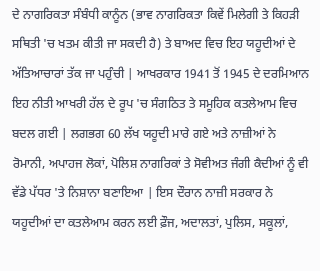ਦੇ ਨਾਗਰਿਕਤਾ ਸੰਬੰਧੀ ਕਾਨੂੰਨ (ਭਾਵ ਨਾਗਰਿਕਤਾ ਕਿਵੇਂ ਮਿਲੇਗੀ ਤੇ ਕਿਹੜੀ ਸਥਿਤੀ 'ਚ ਖਤਮ ਕੀਤੀ ਜਾ ਸਕਦੀ ਹੈ) ਤੇ ਬਾਅਦ ਵਿਚ ਇਹ ਯਹੂਦੀਆਂ ਦੇ ਅੱਤਿਆਚਾਰਾਂ ਤੱਕ ਜਾ ਪਹੁੰਚੀ | ਆਖਰਕਾਰ 1941 ਤੋਂ 1945 ਦੇ ਦਰਮਿਆਨ ਇਹ ਨੀਤੀ ਆਖਰੀ ਹੱਲ ਦੇ ਰੂਪ 'ਚ ਸੰਗਠਿਤ ਤੇ ਸਮੂਹਿਕ ਕਤਲੇਆਮ ਵਿਚ ਬਦਲ ਗਈ | ਲਗਭਗ 60 ਲੱਖ ਯਹੂਦੀ ਮਾਰੇ ਗਏ ਅਤੇ ਨਾਜ਼ੀਆਂ ਨੇ ਰੋਮਾਨੀ, ਅਪਾਹਜ ਲੋਕਾਂ, ਪੋਲਿਸ਼ ਨਾਗਰਿਕਾਂ ਤੇ ਸੋਵੀਅਤ ਜੰਗੀ ਕੈਦੀਆਂ ਨੂੰ ਵੀ ਵੱਡੇ ਪੱਧਰ 'ਤੇ ਨਿਸ਼ਾਨਾ ਬਣਾਇਆ | ਇਸ ਦੌਰਾਨ ਨਾਜ਼ੀ ਸਰਕਾਰ ਨੇ ਯਹੂਦੀਆਂ ਦਾ ਕਤਲੇਆਮ ਕਰਨ ਲਈ ਫ਼ੌਜ, ਅਦਾਲਤਾਂ, ਪੁਲਿਸ, ਸਕੂਲਾਂ,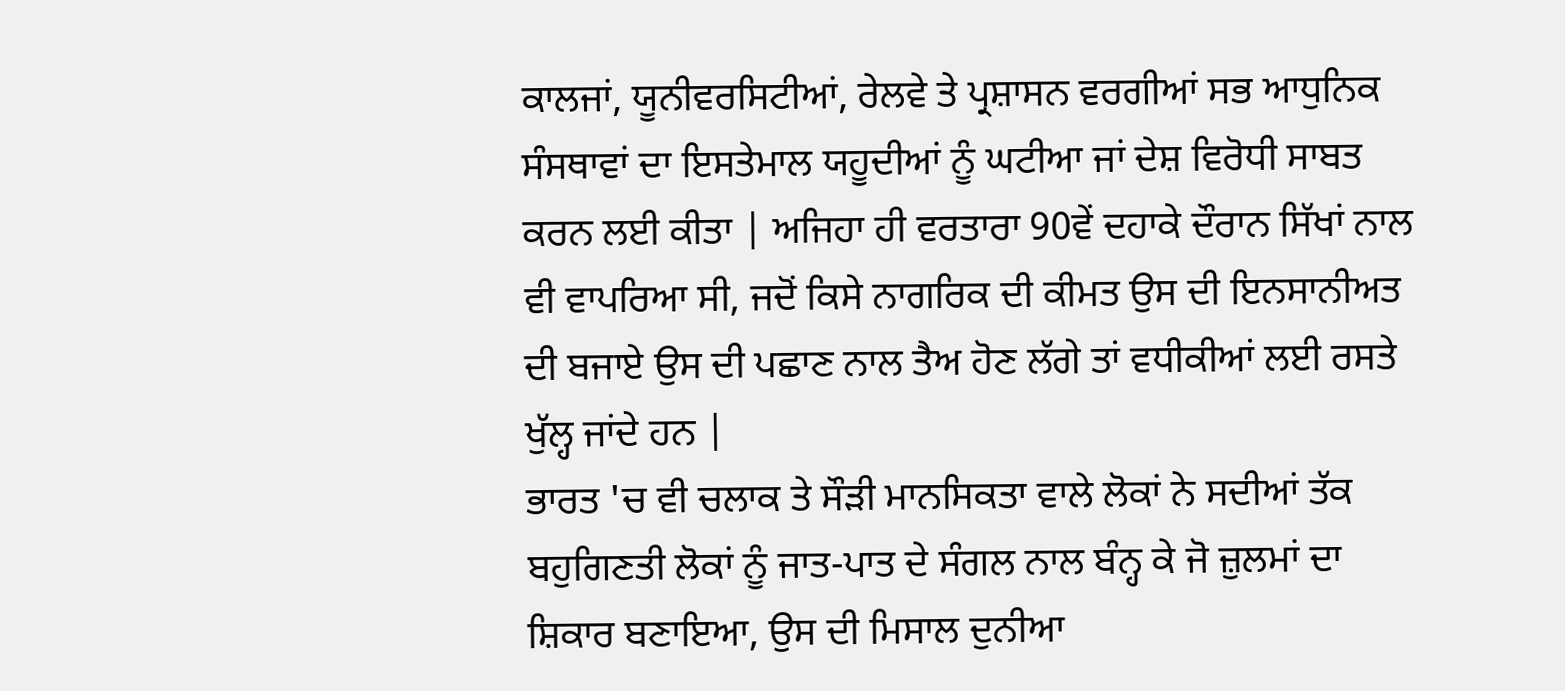ਕਾਲਜਾਂ, ਯੂਨੀਵਰਸਿਟੀਆਂ, ਰੇਲਵੇ ਤੇ ਪ੍ਰਸ਼ਾਸਨ ਵਰਗੀਆਂ ਸਭ ਆਧੁਨਿਕ ਸੰਸਥਾਵਾਂ ਦਾ ਇਸਤੇਮਾਲ ਯਹੂਦੀਆਂ ਨੂੰ ਘਟੀਆ ਜਾਂ ਦੇਸ਼ ਵਿਰੋਧੀ ਸਾਬਤ ਕਰਨ ਲਈ ਕੀਤਾ | ਅਜਿਹਾ ਹੀ ਵਰਤਾਰਾ 90ਵੇਂ ਦਹਾਕੇ ਦੌਰਾਨ ਸਿੱਖਾਂ ਨਾਲ ਵੀ ਵਾਪਰਿਆ ਸੀ, ਜਦੋਂ ਕਿਸੇ ਨਾਗਰਿਕ ਦੀ ਕੀਮਤ ਉਸ ਦੀ ਇਨਸਾਨੀਅਤ ਦੀ ਬਜਾਏ ਉਸ ਦੀ ਪਛਾਣ ਨਾਲ ਤੈਅ ਹੋਣ ਲੱਗੇ ਤਾਂ ਵਧੀਕੀਆਂ ਲਈ ਰਸਤੇ ਖੁੱਲ੍ਹ ਜਾਂਦੇ ਹਨ |
ਭਾਰਤ 'ਚ ਵੀ ਚਲਾਕ ਤੇ ਸੌੜੀ ਮਾਨਸਿਕਤਾ ਵਾਲੇ ਲੋਕਾਂ ਨੇ ਸਦੀਆਂ ਤੱਕ ਬਹੁਗਿਣਤੀ ਲੋਕਾਂ ਨੂੰ ਜਾਤ-ਪਾਤ ਦੇ ਸੰਗਲ ਨਾਲ ਬੰਨ੍ਹ ਕੇ ਜੋ ਜ਼ੁਲਮਾਂ ਦਾ ਸ਼ਿਕਾਰ ਬਣਾਇਆ, ਉਸ ਦੀ ਮਿਸਾਲ ਦੁਨੀਆ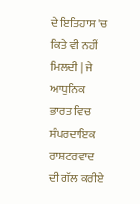ਦੇ ਇਤਿਹਾਸ 'ਚ ਕਿਤੇ ਵੀ ਨਹੀਂ ਮਿਲਦੀ | ਜੇ ਆਧੁਨਿਕ ਭਾਰਤ ਵਿਚ ਸੰਪਰਦਾਇਕ ਰਾਸ਼ਟਰਵਾਦ ਦੀ ਗੱਲ ਕਰੀਏ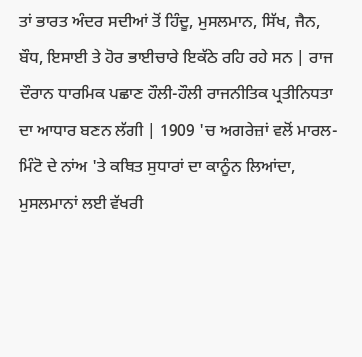ਤਾਂ ਭਾਰਤ ਅੰਦਰ ਸਦੀਆਂ ਤੋਂ ਹਿੰਦੂ, ਮੁਸਲਮਾਨ, ਸਿੱਖ, ਜੈਨ, ਬੌਧ, ਇਸਾਈ ਤੇ ਹੋਰ ਭਾਈਚਾਰੇ ਇਕੱਠੇ ਰਹਿ ਰਹੇ ਸਨ | ਰਾਜ ਦੌਰਾਨ ਧਾਰਮਿਕ ਪਛਾਣ ਹੌਲੀ-ਹੌਲੀ ਰਾਜਨੀਤਿਕ ਪ੍ਰਤੀਨਿਧਤਾ ਦਾ ਆਧਾਰ ਬਣਨ ਲੱਗੀ | 1909 'ਚ ਅਗਰੇਜ਼ਾਂ ਵਲੋਂ ਮਾਰਲ-ਮਿੰਟੋ ਦੇ ਨਾਂਅ 'ਤੇ ਕਥਿਤ ਸੁਧਾਰਾਂ ਦਾ ਕਾਨੂੰਨ ਲਿਆਂਦਾ, ਮੁਸਲਮਾਨਾਂ ਲਈ ਵੱਖਰੀ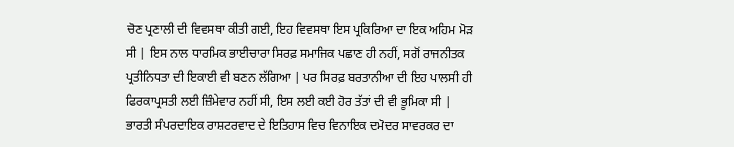ਚੋਣ ਪ੍ਰਣਾਲੀ ਦੀ ਵਿਵਸਥਾ ਕੀਤੀ ਗਈ, ਇਹ ਵਿਵਸਥਾ ਇਸ ਪ੍ਰਕਿਰਿਆ ਦਾ ਇਕ ਅਹਿਮ ਮੋੜ ਸੀ | ਇਸ ਨਾਲ ਧਾਰਮਿਕ ਭਾਈਚਾਰਾ ਸਿਰਫ਼ ਸਮਾਜਿਕ ਪਛਾਣ ਹੀ ਨਹੀਂ, ਸਗੋਂ ਰਾਜਨੀਤਕ ਪ੍ਰਤੀਨਿਧਤਾ ਦੀ ਇਕਾਈ ਵੀ ਬਣਨ ਲੱਗਿਆ | ਪਰ ਸਿਰਫ਼ ਬਰਤਾਨੀਆ ਦੀ ਇਹ ਪਾਲਸੀ ਹੀ ਫਿਰਕਾਪ੍ਰਸਤੀ ਲਈ ਜ਼ਿੰਮੇਵਾਰ ਨਹੀਂ ਸੀ, ਇਸ ਲਈ ਕਈ ਹੋਰ ਤੱਤਾਂ ਦੀ ਵੀ ਭੂਮਿਕਾ ਸੀ |
ਭਾਰਤੀ ਸੰਪਰਦਾਇਕ ਰਾਸ਼ਟਰਵਾਦ ਦੇ ਇਤਿਹਾਸ ਵਿਚ ਵਿਨਾਇਕ ਦਮੋਦਰ ਸਾਵਰਕਰ ਦਾ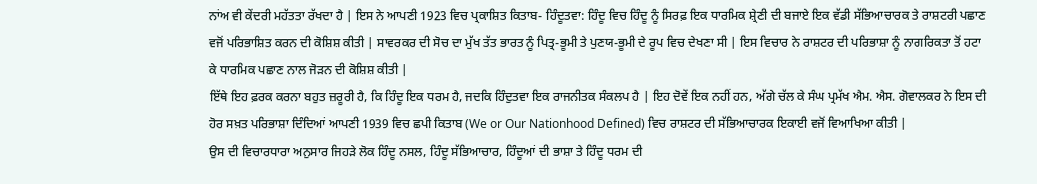ਨਾਂਅ ਵੀ ਕੇਂਦਰੀ ਮਹੱਤਤਾ ਰੱਖਦਾ ਹੈ | ਇਸ ਨੇ ਆਪਣੀ 1923 ਵਿਚ ਪ੍ਰਕਾਸ਼ਿਤ ਕਿਤਾਬ- ਹਿੰਦੂਤਵਾ: ਹਿੰਦੂ ਵਿਚ ਹਿੰਦੂ ਨੂੰ ਸਿਰਫ਼ ਇਕ ਧਾਰਮਿਕ ਸ਼੍ਰੇਣੀ ਦੀ ਬਜਾਏ ਇਕ ਵੱਡੀ ਸੱਭਿਆਚਾਰਕ ਤੇ ਰਾਸ਼ਟਰੀ ਪਛਾਣ ਵਜੋਂ ਪਰਿਭਾਸ਼ਿਤ ਕਰਨ ਦੀ ਕੋਸ਼ਿਸ਼ ਕੀਤੀ | ਸਾਵਰਕਰ ਦੀ ਸੋਚ ਦਾ ਮੁੱਖ ਤੱਤ ਭਾਰਤ ਨੂੰ ਪਿਤ੍ਰ-ਭੂਮੀ ਤੇ ਪੁਣਯ-ਭੂਮੀ ਦੇ ਰੂਪ ਵਿਚ ਦੇਖਣਾ ਸੀ | ਇਸ ਵਿਚਾਰ ਨੇ ਰਾਸ਼ਟਰ ਦੀ ਪਰਿਭਾਸ਼ਾ ਨੂੰ ਨਾਗਰਿਕਤਾ ਤੋਂ ਹਟਾ ਕੇ ਧਾਰਮਿਕ ਪਛਾਣ ਨਾਲ ਜੋੜਨ ਦੀ ਕੋਸ਼ਿਸ਼ ਕੀਤੀ |
ਇੱਥੇ ਇਹ ਫ਼ਰਕ ਕਰਨਾ ਬਹੁਤ ਜ਼ਰੂਰੀ ਹੈ, ਕਿ ਹਿੰਦੂ ਇਕ ਧਰਮ ਹੈ, ਜਦਕਿ ਹਿੰਦੁਤਵਾ ਇਕ ਰਾਜਨੀਤਕ ਸੰਕਲਪ ਹੈ | ਇਹ ਦੋਵੇਂ ਇਕ ਨਹੀਂ ਹਨ, ਅੱਗੇ ਚੱਲ ਕੇ ਸੰਘ ਪ੍ਰਮੱਖ ਐਮ. ਐਸ. ਗੋਵਾਲਕਰ ਨੇ ਇਸ ਦੀ ਹੋਰ ਸਖ਼ਤ ਪਰਿਭਾਸ਼ਾ ਦਿੰਦਿਆਂ ਆਪਣੀ 1939 ਵਿਚ ਛਪੀ ਕਿਤਾਬ (We or Our Nationhood Defined) ਵਿਚ ਰਾਸ਼ਟਰ ਦੀ ਸੱਭਿਆਚਾਰਕ ਇਕਾਈ ਵਜੋਂ ਵਿਆਖਿਆ ਕੀਤੀ |
ਉਸ ਦੀ ਵਿਚਾਰਧਾਰਾ ਅਨੁਸਾਰ ਜਿਹੜੇ ਲੋਕ ਹਿੰਦੂ ਨਸਲ, ਹਿੰਦੂ ਸੱਭਿਆਚਾਰ, ਹਿੰਦੂਆਂ ਦੀ ਭਾਸ਼ਾ ਤੇ ਹਿੰਦੂ ਧਰਮ ਦੀ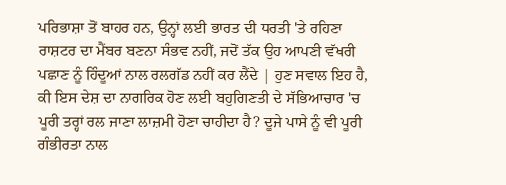ਪਰਿਭਾਸ਼ਾ ਤੋਂ ਬਾਹਰ ਹਨ, ਉਨ੍ਹਾਂ ਲਈ ਭਾਰਤ ਦੀ ਧਰਤੀ 'ਤੇ ਰਹਿਣਾ ਰਾਸ਼ਟਰ ਦਾ ਮੈਂਬਰ ਬਣਨਾ ਸੰਭਵ ਨਹੀਂ, ਜਦੋਂ ਤੱਕ ਉਹ ਆਪਣੀ ਵੱਖਰੀ ਪਛਾਣ ਨੂੰ ਹਿੰਦੂਆਂ ਨਾਲ ਰਲਗੱਡ ਨਹੀਂ ਕਰ ਲੈਂਦੇ | ਹੁਣ ਸਵਾਲ ਇਹ ਹੈ, ਕੀ ਇਸ ਦੇਸ਼ ਦਾ ਨਾਗਰਿਕ ਹੋਣ ਲਈ ਬਹੁਗਿਣਤੀ ਦੇ ਸੱਭਿਆਚਾਰ 'ਚ ਪੂਰੀ ਤਰ੍ਹਾਂ ਰਲ ਜਾਣਾ ਲਾਜ਼ਮੀ ਹੋਣਾ ਚਾਹੀਦਾ ਹੈ? ਦੂਜੇ ਪਾਸੇ ਨੂੰ ਵੀ ਪੂਰੀ ਗੰਭੀਰਤਾ ਨਾਲ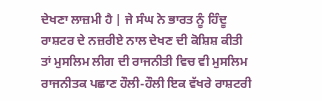ਦੇਖਣਾ ਲਾਜ਼ਮੀ ਹੈ | ਜੇ ਸੰਘ ਨੇ ਭਾਰਤ ਨੂੰ ਹਿੰਦੂ ਰਾਸ਼ਟਰ ਦੇ ਨਜ਼ਰੀਏ ਨਾਲ ਦੇਖਣ ਦੀ ਕੋਸ਼ਿਸ਼ ਕੀਤੀ ਤਾਂ ਮੁਸਲਿਮ ਲੀਗ ਦੀ ਰਾਜਨੀਤੀ ਵਿਚ ਵੀ ਮੁਸਲਿਮ ਰਾਜਨੀਤਕ ਪਛਾਣ ਹੌਲੀ-ਹੌਲੀ ਇਕ ਵੱਖਰੇ ਰਾਸ਼ਟਰੀ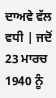ਦਾਅਵੇ ਵੱਲ ਵਧੀ | ਜਦੋਂ 23 ਮਾਰਚ 1940 ਨੂੰ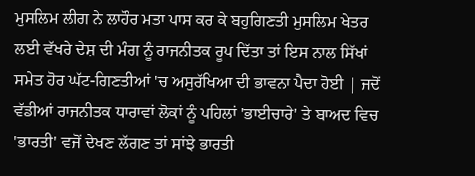ਮੁਸਲਿਮ ਲੀਗ ਨੇ ਲਾਹੌਰ ਮਤਾ ਪਾਸ ਕਰ ਕੇ ਬਹੁਗਿਣਤੀ ਮੁਸਲਿਮ ਖੇਤਰ ਲਈ ਵੱਖਰੇ ਦੇਸ਼ ਦੀ ਮੰਗ ਨੂੰ ਰਾਜਨੀਤਕ ਰੂਪ ਦਿੱਤਾ ਤਾਂ ਇਸ ਨਾਲ ਸਿੱਖਾਂ ਸਮੇਤ ਹੋਰ ਘੱਟ-ਗਿਣਤੀਆਂ 'ਚ ਅਸੁਰੱਖਿਆ ਦੀ ਭਾਵਨਾ ਪੈਦਾ ਹੋਈ | ਜਦੋਂ ਵੱਡੀਆਂ ਰਾਜਨੀਤਕ ਧਾਰਾਵਾਂ ਲੋਕਾਂ ਨੂੰ ਪਹਿਲਾਂ 'ਭਾਈਚਾਰੇ' ਤੇ ਬਾਅਦ ਵਿਚ 'ਭਾਰਤੀ' ਵਜੋਂ ਦੇਖਣ ਲੱਗਣ ਤਾਂ ਸਾਂਝੇ ਭਾਰਤੀ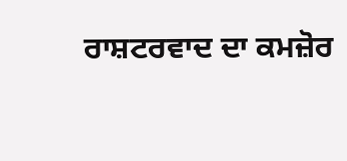ਰਾਸ਼ਟਰਵਾਦ ਦਾ ਕਮਜ਼ੋਰ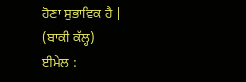ਹੋਣਾ ਸੁਭਾਵਿਕ ਹੈ |
(ਬਾਕੀ ਕੱਲ੍ਹ)
ਈਮੇਲ :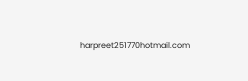harpreet251770hotmail.com